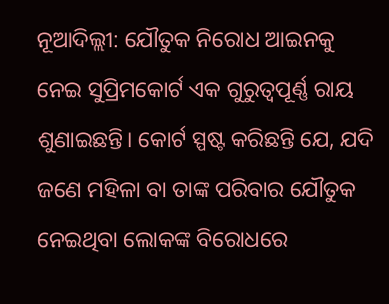ନୂଆଦିଲ୍ଲୀ: ଯୌତୁକ ନିରୋଧ ଆଇନକୁ ନେଇ ସୁପ୍ରିମକୋର୍ଟ ଏକ ଗୁରୁତ୍ୱପୂର୍ଣ୍ଣ ରାୟ ଶୁଣାଇଛନ୍ତି। କୋର୍ଟ ସ୍ପଷ୍ଟ କରିଛନ୍ତି ଯେ, ଯଦି ଜଣେ ମହିଳା ବା ତାଙ୍କ ପରିବାର ଯୌତୁକ ନେଇଥିବା ଲୋକଙ୍କ ବିରୋଧରେ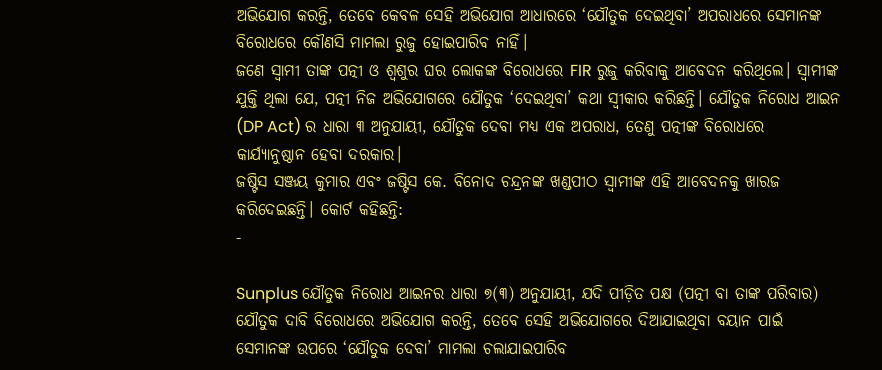ଅଭିଯୋଗ କରନ୍ତି, ତେବେ କେବଳ ସେହି ଅଭିଯୋଗ ଆଧାରରେ ‘ଯୌତୁକ ଦେଇଥିବା’ ଅପରାଧରେ ସେମାନଙ୍କ ବିରୋଧରେ କୌଣସି ମାମଲା ରୁଜୁ ହୋଇପାରିବ ନାହିଁ।
ଜଣେ ସ୍ୱାମୀ ତାଙ୍କ ପତ୍ନୀ ଓ ଶ୍ୱଶୁର ଘର ଲୋକଙ୍କ ବିରୋଧରେ FIR ରୁଜୁ କରିବାକୁ ଆବେଦନ କରିଥିଲେ। ସ୍ୱାମୀଙ୍କ ଯୁକ୍ତି ଥିଲା ଯେ, ପତ୍ନୀ ନିଜ ଅଭିଯୋଗରେ ଯୌତୁକ ‘ଦେଇଥିବା’ କଥା ସ୍ୱୀକାର କରିଛନ୍ତି। ଯୌତୁକ ନିରୋଧ ଆଇନ (DP Act) ର ଧାରା ୩ ଅନୁଯାୟୀ, ଯୌତୁକ ଦେବା ମଧ୍ୟ ଏକ ଅପରାଧ, ତେଣୁ ପତ୍ନୀଙ୍କ ବିରୋଧରେ କାର୍ଯ୍ୟାନୁଷ୍ଠାନ ହେବା ଦରକାର।
ଜଷ୍ଟିସ ସଞ୍ଜୟ କୁମାର ଏବଂ ଜଷ୍ଟିସ କେ. ବିନୋଦ ଚନ୍ଦ୍ରନଙ୍କ ଖଣ୍ଡପୀଠ ସ୍ୱାମୀଙ୍କ ଏହି ଆବେଦନକୁ ଖାରଜ କରିଦେଇଛନ୍ତି। କୋର୍ଟ କହିଛନ୍ତି:
-

Sunplus ଯୌତୁକ ନିରୋଧ ଆଇନର ଧାରା ୭(୩) ଅନୁଯାୟୀ, ଯଦି ପୀଡ଼ିତ ପକ୍ଷ (ପତ୍ନୀ ବା ତାଙ୍କ ପରିବାର) ଯୌତୁକ ଦାବି ବିରୋଧରେ ଅଭିଯୋଗ କରନ୍ତି, ତେବେ ସେହି ଅଭିଯୋଗରେ ଦିଆଯାଇଥିବା ବୟାନ ପାଇଁ ସେମାନଙ୍କ ଉପରେ ‘ଯୌତୁକ ଦେବା’ ମାମଲା ଚଲାଯାଇପାରିବ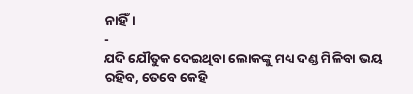ନାହିଁ।
-
ଯଦି ଯୌତୁକ ଦେଇଥିବା ଲୋକଙ୍କୁ ମଧ୍ୟ ଦଣ୍ଡ ମିଳିବା ଭୟ ରହିବ, ତେବେ କେହି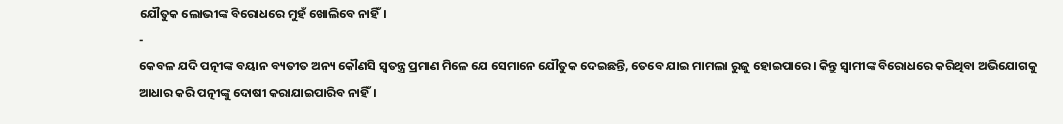ଯୌତୁକ ଲୋଭୀଙ୍କ ବିରୋଧରେ ମୁହଁ ଖୋଲିବେ ନାହିଁ।
-
କେବଳ ଯଦି ପତ୍ନୀଙ୍କ ବୟାନ ବ୍ୟତୀତ ଅନ୍ୟ କୌଣସି ସ୍ୱତନ୍ତ୍ର ପ୍ରମାଣ ମିଳେ ଯେ ସେମାନେ ଯୌତୁକ ଦେଇଛନ୍ତି, ତେବେ ଯାଇ ମାମଲା ରୁଜୁ ହୋଇପାରେ। କିନ୍ତୁ ସ୍ୱାମୀଙ୍କ ବିରୋଧରେ କରିଥିବା ଅଭିଯୋଗକୁ ଆଧାର କରି ପତ୍ନୀଙ୍କୁ ଦୋଷୀ କରାଯାଇପାରିବ ନାହିଁ।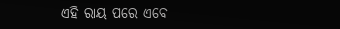ଏହି ରାୟ ପରେ ଏବେ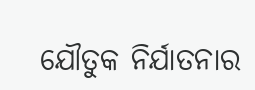ଯୌତୁକ ନିର୍ଯାତନାର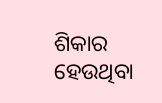ଶିକାର ହେଉଥିବା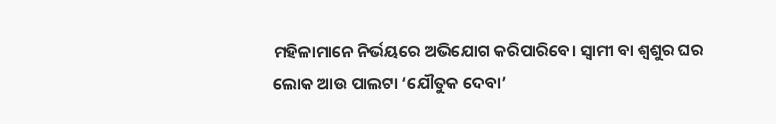ମହିଳାମାନେ ନିର୍ଭୟରେ ଅଭିଯୋଗ କରିପାରିବେ। ସ୍ୱାମୀ ବା ଶ୍ୱଶୁର ଘର ଲୋକ ଆଉ ପାଲଟା ‘ଯୌତୁକ ଦେବା’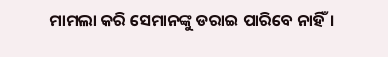ମାମଲା କରି ସେମାନଙ୍କୁ ଡରାଇ ପାରିବେ ନାହିଁ।